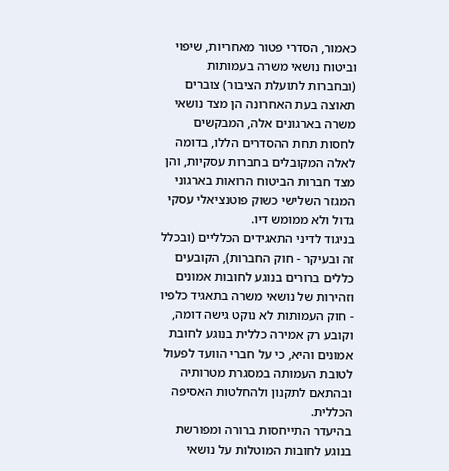כאמור, הסדרי פטור מאחריות, שיפוי וביטוח נושאי משרה בעמותות (ובחברות לתועלת הציבור) צוברים תאוצה בעת האחרונה הן מצד נושאי משרה בארגונים אלה, המבקשים לחסות תחת ההסדרים הללו, בדומה לאלה המקובלים בחברות עסקיות, והן מצד חברות הביטוח הרואות בארגוני המגזר השלישי כשוק פוטנציאלי עסקי גדול ולא ממומש דיו.
בניגוד לדיני התאגידים הכלליים (ובכלל זה ובעיקר - חוק החברות), הקובעים כללים ברורים בנוגע לחובות אמונים וזהירות של נושאי משרה בתאגיד כלפיו - חוק העמותות לא נוקט גישה דומה, וקובע רק אמירה כללית בנוגע לחובת אמונים והיא, כי על חברי הוועד לפעול לטובת העמותה במסגרת מטרותיה ובהתאם לתקנון ולהחלטות האסיפה הכללית.
בהיעדר התייחסות ברורה ומפורשת בנוגע לחובות המוטלות על נושאי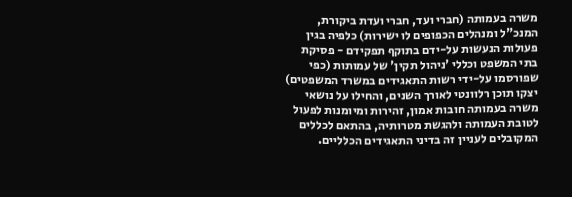משרה בעמותה (חברי ועד, חברי ועדת ביקורת, המנכ"ל ומנהלים הכפופים לו ישירות) כלפיה בגין פעולות הנעשות על-ידם בתוקף תפקידם - פסיקת בתי המשפט וכללי 'ניהול תקין' של עמותות (כפי שפורסמו על-ידי רשות התאגידים במשרד המשפטים) יצקו תוכן רלוונטי לאורך השנים, והחילו על נושאי משרה בעמותה חובות אמון, זהירות ומיומנות לפעול לטובת העמותה ולהגשת מטרותיה, בהתאם לכללים המקובלים לעניין זה בדיני התאגידים הכלליים.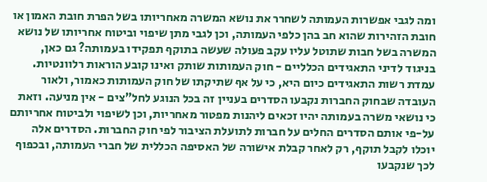ומה לגבי אפשרות העמותה לשחרר את נושא המשרה מאחריותו בשל הפרת חובת האמון או חובת הזהירות שהוא חב בהן כלפי העמותה, וכן לגבי מתן שיפוי וביטוח אחריותו של נושא המשרה בשל חבות שתוטל עליו עקב פעולה שעשה בתוקף תפקידו בעמותה? גם כאן, בניגוד לדיני התאגידים הכלליים - חוק העמותות שותק ואינו קובע הוראות רלוונטיות.
עמדת רשות התאגידים כיום היא, כי על אף שתיקתו של חוק העמותות כאמור, ולאור העובדה שבחוק החברות נקבעו הסדרים בעניין זה בכל הנוגע לחל"צים - אין מניעה. וזאת כי נושאי משרה בעמותה יהיו זכאים ליהנות מפטור מאחריות, וכן לשיפוי ולביטוח אחריותם על-פי אותם הסדרים החלים על חברות לתועלת הציבור לפי חוק החברות. הסדרים אלה יוכלו לקבל תוקף, רק לאחר קבלת אישורה של האסיפה הכללית של חברי העמותה, ובכפוף לכך שנקבעו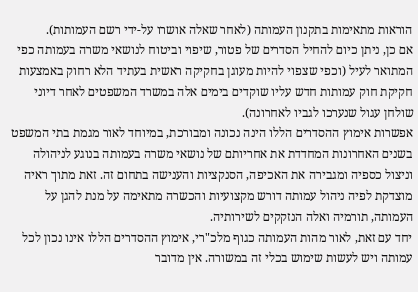הוראות מתאימות בתקנון העמותה (לאחר שאלה אושרו על-ידי רשם העמותות).
אם כן, ניתן כיום להחיל הסדרים של פטור, שיפוי וביטוח לנושאי משרה בעמותה כפי המתואר לעיל (וכפי שצפוי להיות מעוגן בחקיקה ראשית בעתיד הלא רחוק באמצעות חקיקת חוק עמותות חדש עליו שוקדים בימים אלה במשרד המשפטים לאחר דיוני שולחן עגול שנערכו לגביו לאחרונה).
אפשרות אימוץ ההסדרים הללו הינה נכונה ומבורכת, במיוחד לאור מגמת בתי המשפט בשנים האחרונות המחדדת את אחריותם של נושאי משרה בעמותה בנוגע לניהולה וניצול כספיה ומגבירה את האכיפה, הסנקציות והענישה בתחום זה. זאת מתוך ראיה מוצדקת לפיה ניהול עמותה דורש מקצועיות והכשרה מתאימה על מנת להגן על העמותה, תורמיה ואלה הנזקקים לשירותיה.
יחד עם זאת, לאור מהות העמותה כגוף מלכ"רי, אימוץ ההסדרים הללו אינו נכון לכל עמותה ויש לעשות שימוש בכלי זה במשורה. אין מדובר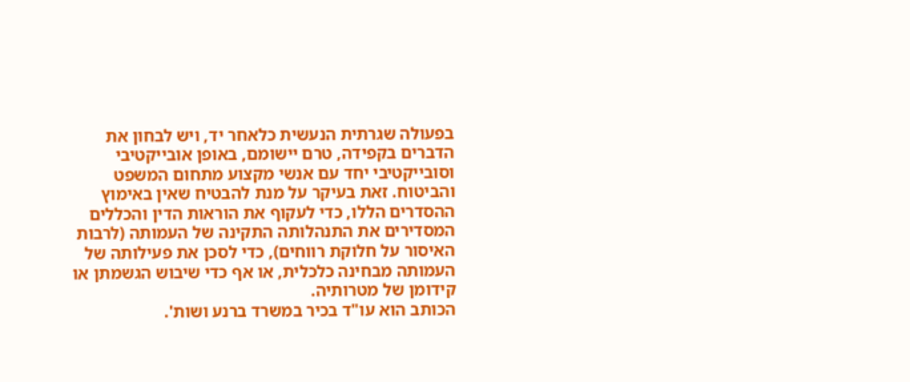בפעולה שגרתית הנעשית כלאחר יד, ויש לבחון את הדברים בקפידה, טרם יישומם, באופן אובייקטיבי וסובייקטיבי יחד עם אנשי מקצוע מתחום המשפט והביטוח. זאת בעיקר על מנת להבטיח שאין באימוץ ההסדרים הללו, כדי לעקוף את הוראות הדין והכללים המסדירים את התנהלותה התקינה של העמותה (לרבות האיסור על חלוקת רווחים), כדי לסכן את פעילותה של העמותה מבחינה כלכלית, או אף כדי שיבוש הגשמתן או קידומן של מטרותיה.
הכותב הוא עו"ד בכיר במשרד ברנע ושות'.